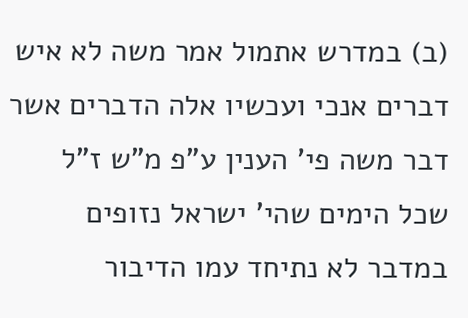(ב) במדרש אתמול אמר משה לא איש דברים אנכי ועכשיו אלה הדברים אשר דבר משה פי' הענין ע"פ מ"ש ז"ל שכל הימים שהי' ישראל נזופים במדבר לא נתיחד עמו הדיבור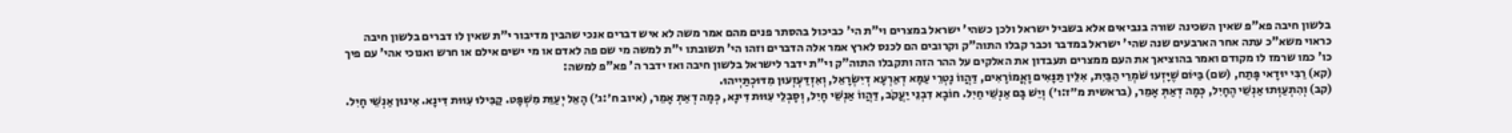בלשון חיבה פא"פ שאין השכינה שורה בנביאים אלא בשביל ישראל ולכן כשהי' ישראל במצרים וי"ת הי' כביכול בהסתר פנים מהם אמר משה לא איש דברים אנכי שהבין מדיבור י"ת שאין לו דברים בלשון חיבה כראוי משא"כ עתה אחר הארבעים שנה שהי' ישראל במדבר וכבר קבלו התוה"ק וקרובים הם לכנס לארץ אמר אלה הדברים וזהו הי' תשובתו י"ת למשה מי שם פה לאדם או מי ישים אילם או חרש ואנוכי אהי' עם פיך כו' כמו שרמז לו מקודם ואמר בהוציאך את העם ממצרים תעבדון את האלקים על ההר הזה ותקבלו התוה"ק וי"ת ידבר לישראל בלשון חיבה ואז ידבר ה' פא"פ למשה:
(קא) רַבִּי יוּדָאי פָּתַח, (שם) בַּיּוֹם שֶׁיָּזְעוּ שֹׁמְרֵי הַבַּיִת, אִלֵּין תַּנָּאִים וָאֳמוֹרָאִים, דַּהֲווֹ נָטְרֵי עַמָּא דְאַרְעָא דְיִשְׂרָאֵל, וְאִזְדַּעְזְעוּן מִדּוּכְתַּיְיהוּ.
(קב) וְהִתְעַוְּתוּ אַנְשֵׁי הֶחָיִל, כְּמָה דְאַתְּ אָמֵר, (בראשית מ״ז:ו׳) וְיֵשׁ בָּם אַנְשֵׁי חַיִל. חוֹבָא דִבְנֵי יַעֲקֹב, דַּהֲווֹ אַנְשֵׁי חָיִל, וְסָבְלֵי עִוּוּת דִּינָא, כְּמָה דְאַתְּ אָמֵר, (איוב ח׳:ג׳) הָאֵל יְעַוֵּת מִשְׁפָּט. קַבִּילוּ עִוּוּת דִּינָא. אִינוּן אַנְשֵׁי חָיִל.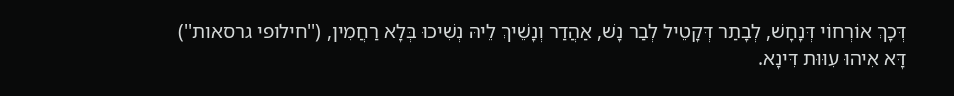דְּכָךְ אוֹרְחוֹי דְּנָחָשׁ, לְבָתַר דְּקָטֵיל לְבַר נָשׁ, אַהֲדַר וְנָשֵׁיךְ לֵיהּ נְשִׁיכוּ בְּלָא רַחֲמִין, (''חילופי גרסאות'') דָּא אִיהוּ עִוּוּת דִּינָא.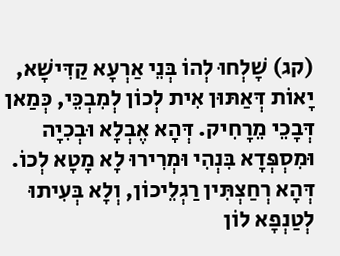(קג) שָׁלְחוּ לְהוֹ בְּנֵי אַרְעָא קַדִּישָׁא, יָאוֹת דְּאַתּוּן אִית לְכוֹן לְמִבְכֵּי, כְּמַאן דְּבָכֵי מֵרָחִיק. דְּהָא אֶבְלָא וּבְכִיָה וּמִסְפְּדָא בִּנְהִי וּמְרִירוּ לָא מָטָא לְכוֹ. דְּהָא רְחַצְתִּין רַגְלֵיכוֹן, וְלָא בְּעִיתוּ לְטַנְפָא לוֹן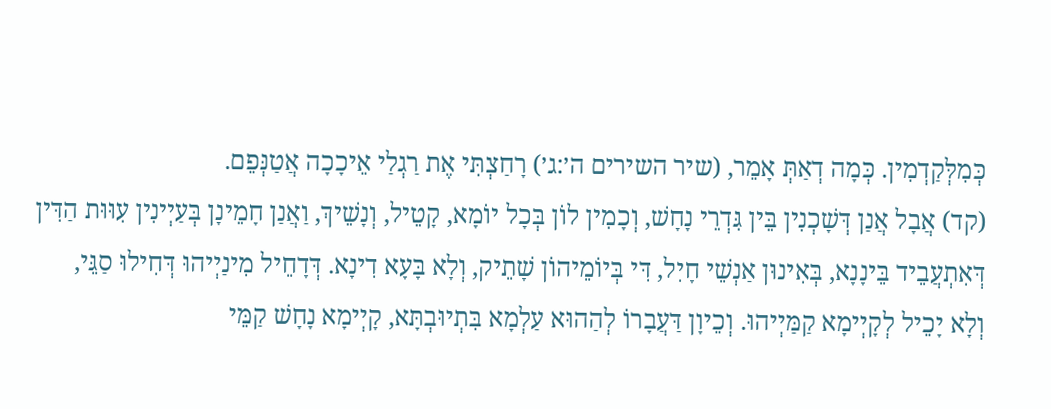כְּמִלְּקַדְמִין. כְּמָה דְאַתְּ אָמֵר, (שיר השירים ה׳:ג׳) רָחַצְתִּי אֶת רַגְלַי אֵיכָכָה אֲטַנְּפֵם.
(קד) אֲבָל אֲנַן דְּשָׁכְנִין בֵּין גִּדְרֵי נָחָשׁ, וְכָמִין לוֹן בְּכָל יוֹמָא, קָטֵיל, וְנָשֵׁיךְ, וַאֲנַן חָמֵינָן בְּעַיְינִין עִוּוּת הַדִּין דְּאִתְעֲבֵיד בֵּינָנָא, בְּאִינוּן אַנְשֵׁי חָיִל, דִּי בְּיוֹמֵיהוֹן שָׁתֵיק, וְלָא בָּעָא דִינָא. דְּדָחֵיל מִינַיְיהוּ דְּחִילוּ סַגֵּי, וְלָא יָכֵיל לְקָיְימָא קַמַּיְיהוּ. וְכֵיוָן דַּעֲבָרוֹ לְהַהוּא עַלְמָא בִּתְיוּבְתָּא, קָיְימָא נָחָשׁ קַמֵּי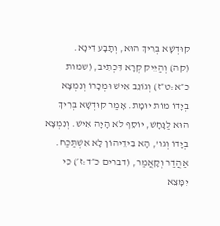קוּדְשָׁא בְּרִיךְ הוּא, וְתָבָע דִינָא.
(קה) וְהַיֵּיק קְרָא דִּכְתִיב, (שמות כ״א:ט״ז) וְגוֹנֵב אִישׁ וּמְכָרוֹ וְנִמְצָא בְיָדוֹ מוֹת יוּמָת. אָמַר קוּדְשָׁא בְּרִיךְ הוּא לַנָּחָשׁ, יוֹסֵף לֹא הָיָה אִישׁ. וְנִמְצָא בְיָדוֹ וְגו', הָא בִידֵיהוֹן לָא אִשְׁתַּכַּח. אַהֲדַר וְקָאֲמַר, (דברים כ״ד:ז׳) כִּי יִמָּצֵא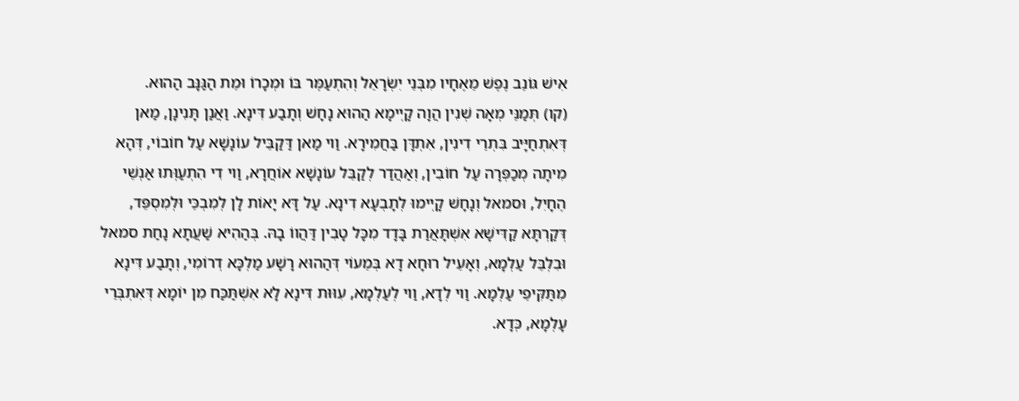אִישׁ גּוֹנֵב נֶפֶשׁ מֵאֶחָיו מִבְּנֵי יִשְׂרָאֵל וְהִתְעַמֶּר בּוֹ וּמְכָרוֹ וּמֵת הַגַּנָּב הַהוּא.
(קו) תְּמַנֵּי מְאָה שְׁנִין הֲוָה קָיְימָא הַהוּא נָחָשׁ וְתָבַע דִּינָא. וַאֲנַן תָּנִינָן, מַאן דְּאִתְחַיָּיב בִּתְרֵי דִינִין, אִתְדָּן בַּחֲמִירָא. וַוי מַאן דַּקַבֵּיל עוֹנָשָׁא עַל חוֹבוֹי, דְּהָא מִיתָה מְכַפְּרָה עַל חוֹבִין, וְאַהֲדַר לְקַבֵּל עוֹנָשָׁא אוֹחֲרָא, וַוי דִי הִתְעַוְּתוּ אַנְשֵׁי הֶחָיִל, וּסמאל וְנָחָשׁ קָיְימוּ לְתָבְעָא דִינָא. עַל דָּא יָאוֹת לָן לְמִבְכֵּי וּלְמִסְפֵּד, דְּקַרְתָּא קַדִּישָׁא אִשְׁתָּאֲרַת בָּדָד מִכָּל טָבִין דַּהֲווֹ בָהּ. בְּהַהִיא שַׁעֲתָא נָחַת סמאל וּבִלְבֵּל עַלְמָא, וְאָעֵיל רוּחָא דָא בְּמֵעוֹי דְּהַהוּא רָשָׁע מַלְכָּא דְרוֹמִי, וְתָבַע דִּינָא מִתַּקִּיפֵי עַלְמָא. וַוי לְדָא, וַוי לְעַלְמָא, עִוּוּת דִּינָא לָא אִשְׁתַּכַּח מִן יוֹמָא דְּאִתְבְּרֵי עָלְמָא, כְּדָא.